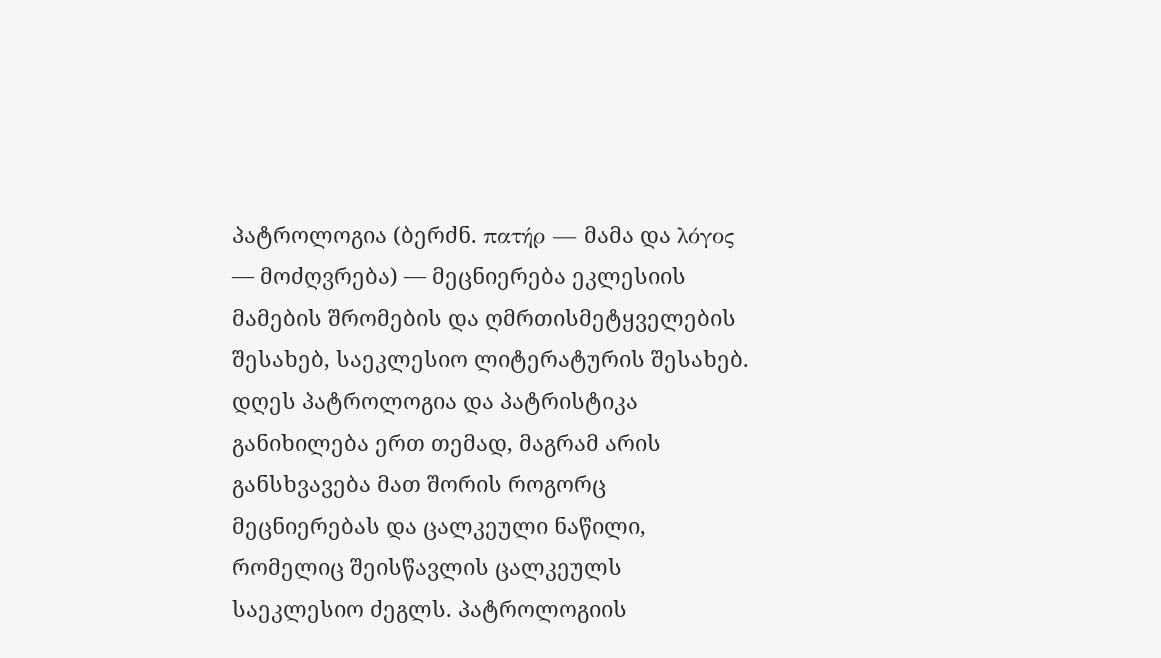პატროლოგია (ბერძნ. πατήρ — მამა და λόγος — მოძღვრება) — მეცნიერება ეკლესიის მამების შრომების და ღმრთისმეტყველების შესახებ, საეკლესიო ლიტერატურის შესახებ. დღეს პატროლოგია და პატრისტიკა განიხილება ერთ თემად, მაგრამ არის განსხვავება მათ შორის როგორც მეცნიერებას და ცალკეული ნაწილი, რომელიც შეისწავლის ცალკეულს საეკლესიო ძეგლს. პატროლოგიის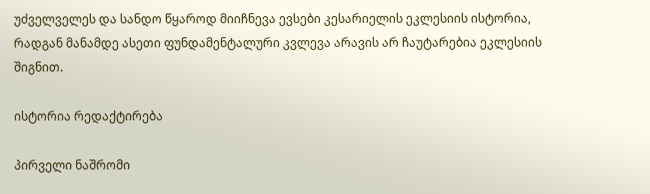უძველველეს და სანდო წყაროდ მიიჩნევა ევსები კესარიელის ეკლესიის ისტორია, რადგან მანამდე ასეთი ფუნდამენტალური კვლევა არავის არ ჩაუტარებია ეკლესიის შიგნით.

ისტორია რედაქტირება

პირველი ნაშრომი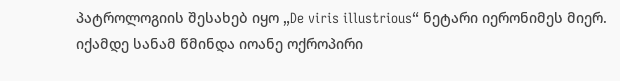პატროლოგიის შესახებ იყო „De viris illustrious“ ნეტარი იერონიმეს მიერ. იქამდე სანამ წმინდა იოანე ოქროპირი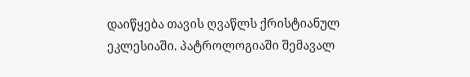დაიწყება თავის ღვაწლს ქრისტიანულ ეკლესიაში. პატროლოგიაში შემავალ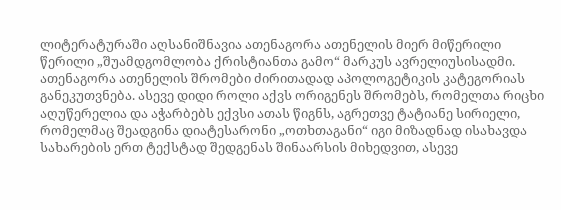ლიტერატურაში აღსანიშნავია ათენაგორა ათენელის მიერ მიწერილი წერილი „შუამდგომლობა ქრისტიანთა გამო“ მარკუს ავრელიუსისადმი. ათენაგორა ათენელის შრომები ძირითადად აპოლოგეტიკის კატეგორიას განეკუთვნება. ასევე დიდი როლი აქვს ორიგენეს შრომებს, რომელთა რიცხი აღუწერელია და აჭარბებს ექვსი ათას წიგნს, აგრეთვე ტატიანე სირიელი, რომელმაც შეადგინა დიატესარონი „ოთხთაგანი“ იგი მიზადნად ისახავდა სახარების ერთ ტექსტად შედგენას შინაარსის მიხედვით, ასევე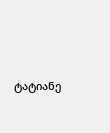ტატიანე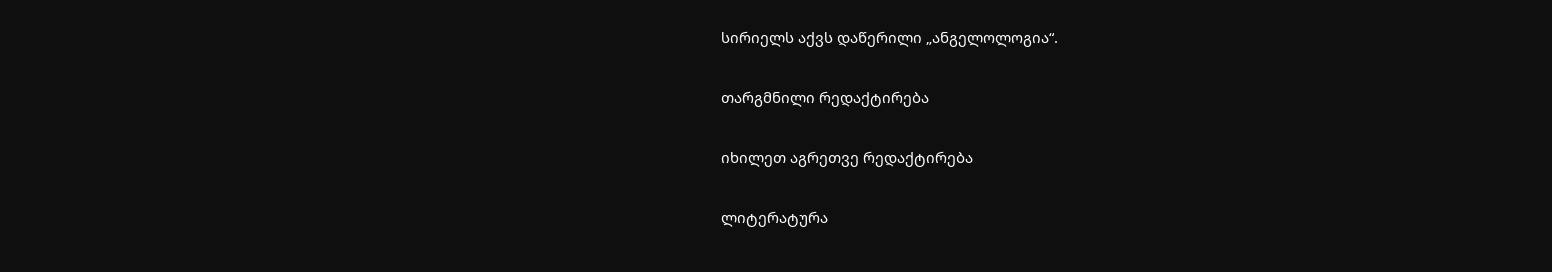სირიელს აქვს დაწერილი „ანგელოლოგია“.

თარგმნილი რედაქტირება

იხილეთ აგრეთვე რედაქტირება

ლიტერატურა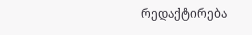რედაქტირება